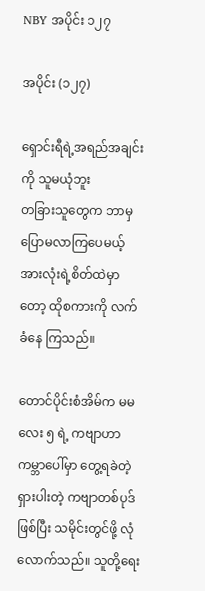NBY အပိုင်း ၁၂၇

အပိုင်း (၁၂၇)

ရှောင်းရီရဲ့အရည်အချင်းကို သူမယုံဘူး
တခြားသူတွေက ဘာမှပြောမလာကြပေမယ့် အားလုံးရဲ့စိတ်ထဲမှာတော့ ထိုစကားကို လက်ခံနေ ကြသည်။

တောင်ပိုင်းစံအိမ်က မမလေး ၅ ရဲ့ ကဗျာဟာ ကမ္ဘာပေါ်မှာ တွေ့ရခဲတဲ့ ရှားပါးတဲ့ ကဗျာတစ်ပုဒ်ဖြစ်ပြီး သမိုင်းတွင်ဖို့ လုံလောက်သည်။ သူတို့ရေး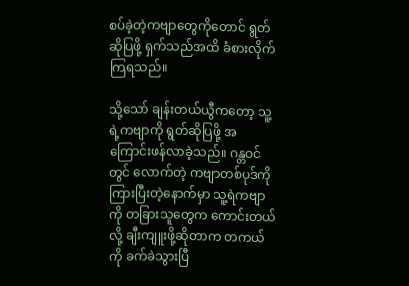စပ်ခဲ့တဲ့ကဗျာတွေကိုတောင် ရွတ်ဆိုပြဖို့ ရှက်သည်အထိ ခံစားလိုက်ကြရသည်။

သို့သော် ချန်းတယ်ယွီကတော့ သူ့ရဲ့ကဗျာကို ရွတ်ဆိုပြဖို့ အကြောင်းဖန်လာခဲ့သည်။ ဂန္တဝင်တွင် လောက်တဲ့ ကဗျာတစ်ပုဒ်ကိုကြားပြီးတဲ့နောက်မှာ သူ့ရဲကဗျာကို တခြားသူတွေက ကောင်းတယ်လို့ ချီးကျူးဖို့ဆိုတာက တကယ်ကို ခက်ခဲသွားပြီ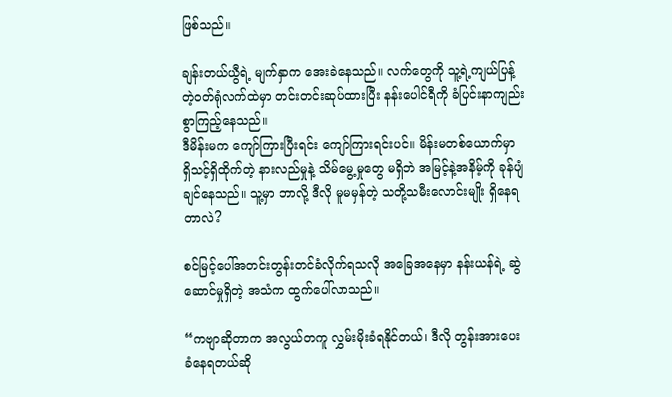ဖြစ်သည်။

ချန်းတယ်ယွီရဲ့ မျက်နှာက အေးခဲနေသည်။ လက်တွေကို သူ့ရဲ့ကျယ်ပြန့်တဲ့ဝတ်ရုံလက်ထဲမှာ တင်းတင်းဆုပ်ထားပြီး နန်းပေါင်ရီကို ခံပြင်းနာကျည်းစွာကြည့်နေသည်။
ဒီမိန်းမက ကျော်ကြားပြီးရင်း ကျော်ကြားရင်းပင်။ မိန်းမတစ်ယောက်မှာ ရှိသင့်ရှိထိုက်တဲ့ နားလည်မှုနဲ့ သိမ်မွေ့မှုတွေ မရှိဘဲ အမြင့်နဲ့အနိမ့်ကို ခုန်ပျံချင်နေသည်။ သူ့မှာ ဘာလို့ ဒီလို မူမမှန်တဲ့ သတို့သမီးလောင်းမျိုး ရှိနေရတာလဲ?

စင်မြင့်ပေါ်အတင်းတွန်းတင်ခံလိုက်ရသလို အခြေအနေမှာ နန်းယန်ရဲ့ ဆွဲဆောင်မှုရှိတဲ့ အသံက ထွက်ပေါ်လာသည်။

“ကဗျာဆိုတာက အလွယ်တကူ လွှမ်းမိုးခံရနိုင်တယ်၊ ဒီလို တွန်းအားပေးခံနေရတယ်ဆို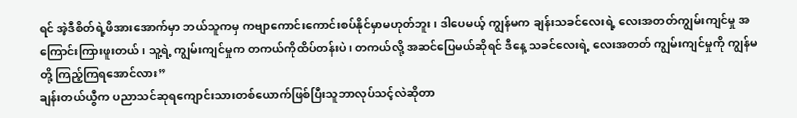ရင် အဲ့ဒီစိတ်ရဲ့ဖိအားအောက်မှာ ဘယ်သူကမှ ကဗျာကောင်းကောင်းစပ်နိုင်မှာမဟုတ်ဘူး၊ ဒါပေမယ့် ကျွန်မက ချန်းသခင်လေးရဲ့ လေးအတတ်ကျွမ်းကျင်မှု အကြောင်းကြားဖူးတယ်၊ သူ့ရဲ့ ကျွမ်းကျင်မှုက တကယ်ကိုထိပ်တန်းပဲ၊ တကယ်လို့ အဆင်ပြေမယ်ဆိုရင် ဒီနေ့ သခင်လေးရဲ့ လေးအတတ် ကျွမ်းကျင်မှုကို ကျွန်မတို့ ကြည့်ကြရအောင်လား”
ချန်းတယ်ယွီက ပညာသင်ဆုရကျောင်းသားတစ်ယောက်ဖြစ်ပြီးသူဘာလုပ်သင့်လဲဆိုတာ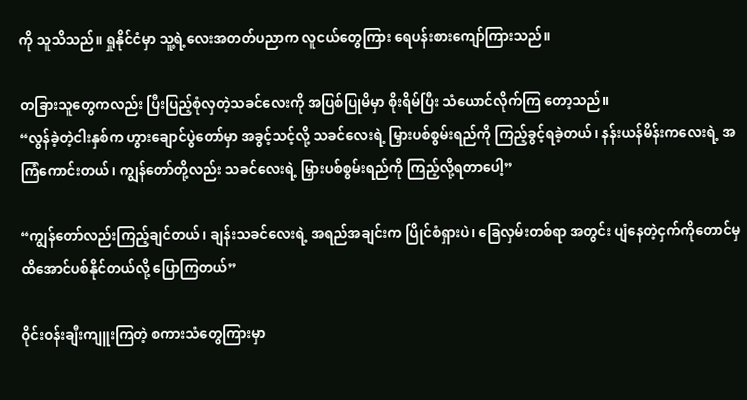ကို သူသိသည်။ ရှုနိုင်ငံမှာ သူ့ရဲ့လေးအတတ်ပညာက လူငယ်တွေကြား ရေပန်းစားကျော်ကြားသည်။

တခြားသူတွေကလည်း ပြီးပြည့်စုံလှတဲ့သခင်လေးကို အပြစ်ပြုမိမှာ စိုးရိမ်ပြီး သံယောင်လိုက်ကြ တော့သည်။
“လွန်ခဲ့တဲ့ငါးနှစ်က ဟွားချောင်ပွဲတော်မှာ အခွင့်သင့်လို့ သခင်လေးရဲ့ မြှားပစ်စွမ်းရည်ကို ကြည့်ခွင့်ရခဲ့တယ်၊ နန်းယန်မိန်းကလေးရဲ့ အကြံကောင်းတယ်၊ ကျွန်တော်တို့လည်း သခင်လေးရဲ့ မြှားပစ်စွမ်းရည်ကို ကြည့်လို့ရတာပေါ့”

“ကျွန်တော်လည်းကြည့်ချင်တယ်၊ ချန်းသခင်လေးရဲ့ အရည်အချင်းက ပြိုင်စံရှားပဲ၊ ခြေလှမ်းတစ်ရာ အတွင်း ပျံနေတဲ့ငှက်ကိုတောင်မှ ထိအောင်ပစ်နိုင်တယ်လို့ ပြောကြတယ်”

ဝိုင်းဝန်းချီးကျူးကြတဲ့ စကားသံတွေကြားမှာ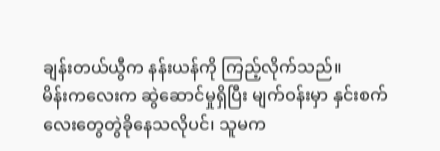ချန်းတယ်ယွီက နန်းယန်ကို ကြည့်လိုက်သည်။
မိန်းကလေးက ဆွဲဆောင်မှုရှိပြီး မျက်ဝန်းမှာ နှင်းစက်လေးတွေတွဲခိုနေသလိုပင်၊ သူမက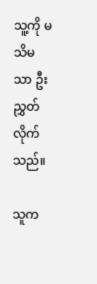သူ့ကို မသိမသာ ဦးညွှတ်လိုက်သည်။

သူက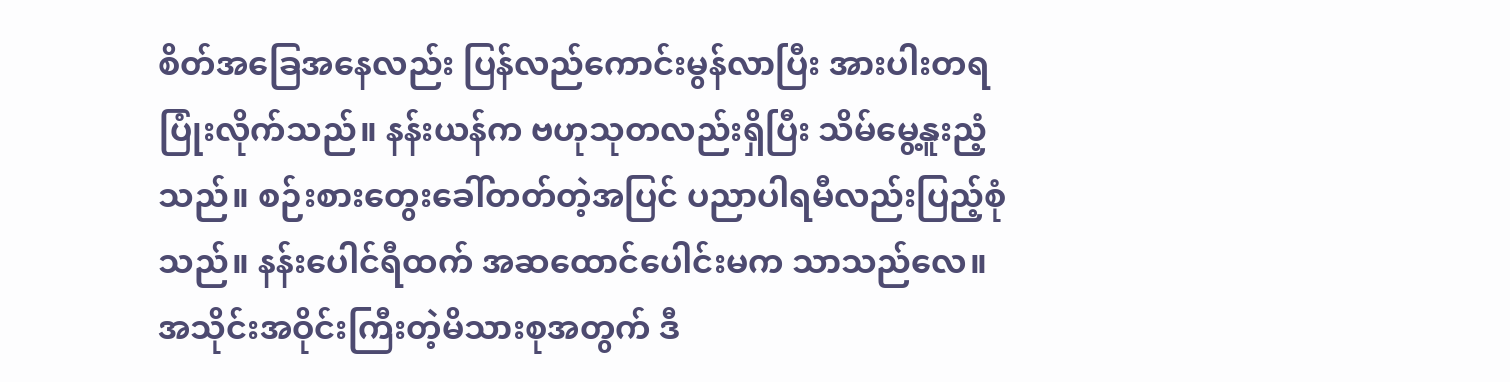စိတ်အခြေအနေလည်း ပြန်လည်ကောင်းမွန်လာပြီး အားပါးတရပြုံးလိုက်သည်။ နန်းယန်က ဗဟုသုတလည်းရှိပြီး သိမ်မွေ့နူးညံ့သည်။ စဉ်းစားတွေးခေါ်တတ်တဲ့အပြင် ပညာပါရမီလည်းပြည့်စုံသည်။ နန်းပေါင်ရီထက် အဆထောင်ပေါင်းမက သာသည်လေ။
အသိုင်းအဝိုင်းကြီးတဲ့မိသားစုအတွက် ဒီ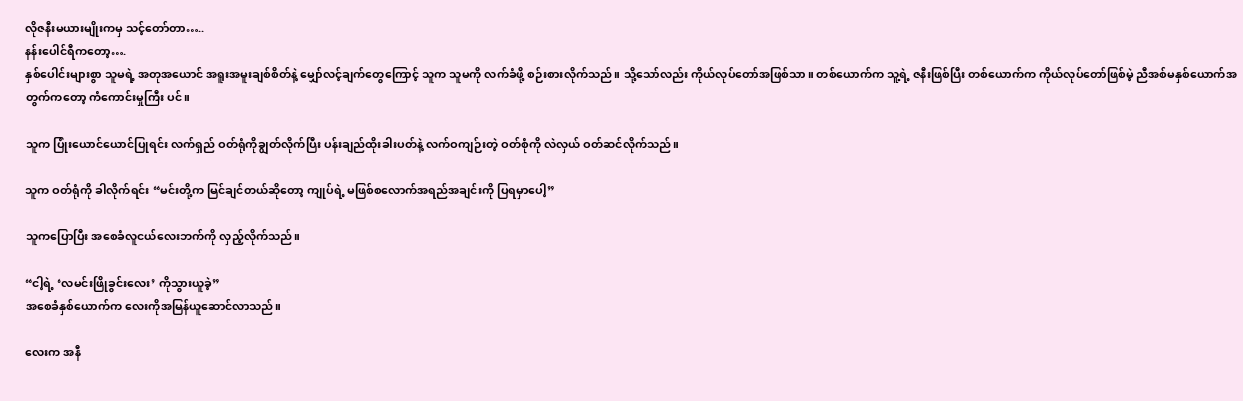လိုဇနီးမယားမျိုးကမှ သင့်တော်တာ…..
နန်းပေါင်ရီကတော့….
နှစ်ပေါင်းများစွာ သူမရဲ့ အတုအယောင် အရူးအမူးချစ်စိတ်နဲ့ မျှော်လင့်ချက်တွေကြောင့် သူက သူမကို လက်ခံဖို့ စဉ်းစားလိုက်သည်။ သို့သော်လည်း ကိုယ်လုပ်တော်အဖြစ်သာ။ တစ်ယောက်က သူ့ရဲ့ ဇနီးဖြစ်ပြီး တစ်ယောက်က ကိုယ်လုပ်တော်ဖြစ်မဲ့ ညီအစ်မနှစ်ယောက်အတွက်ကတော့ ကံကောင်းမှုကြီး ပင်။

သူက ပြုံးယောင်ယောင်ပြုရင်း လက်ရှည် ဝတ်ရုံကိုချွတ်လိုက်ပြီး ပန်းချည်ထိုးခါးပတ်နဲ့ လက်ဝကျဉ်းတဲ့ ဝတ်စုံကို လဲလှယ် ဝတ်ဆင်လိုက်သည်။

သူက ဝတ်ရုံကို ခါလိုက်ရင်း “မင်းတို့က မြင်ချင်တယ်ဆိုတော့ ကျုပ်ရဲ့ မဖြစ်စလောက်အရည်အချင်းကို ပြရမှာပေါ့”

သူကပြောပြီး အစေခံလူငယ်လေးဘက်ကို လှည့်လိုက်သည်။

“ငါ့ရဲ့ ‘လမင်းဖြိုခွင်းလေး’ ကိုသွားယူခဲ့”
အစေခံနှစ်ယောက်က လေးကိုအမြန်ယူဆောင်လာသည်။

လေးက အနီ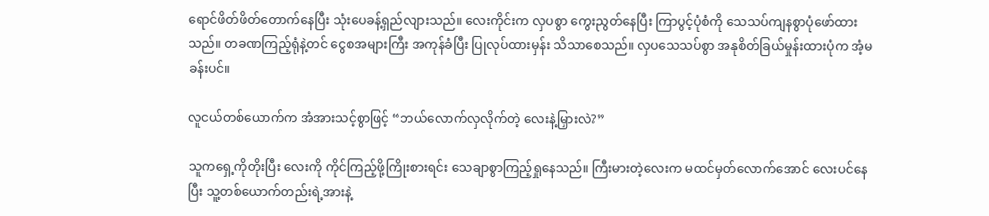ရောင်ဖိတ်ဖိတ်တောက်နေပြီး သုံးပေခန့်ရှည်လျားသည်။ လေးကိုင်းက လှပစွာ ကွေးညွတ်နေပြီး ကြာပွင့်ပုံစံကို သေသပ်ကျနစွာပုံဖော်ထားသည်။ တခဏကြည့်ရုံနဲ့တင် ငွေစအများကြီး အကုန်ခံပြီး ပြုလုပ်ထားမှန်း သိသာစေသည်။ လှပသေသပ်စွာ အနုစိတ်ခြယ်မှုန်းထားပုံက အံ့မခန်းပင်။

လူငယ်တစ်ယောက်က အံအားသင့်စွာဖြင့် “ဘယ်လောက်လှလိုက်တဲ့ လေးနဲ့မြှားလဲ?”

သူကရှေ့ကိုတိုးပြီး လေးကို ကိုင်ကြည့်ဖို့ကြိုးစားရင်း သေချာစွာကြည့်ရှုနေသည်။ ကြီးမားတဲ့လေးက မထင်မှတ်လောက်အောင် လေးပင်နေပြီး သူ့တစ်ယောက်တည်းရဲ့အားနဲ့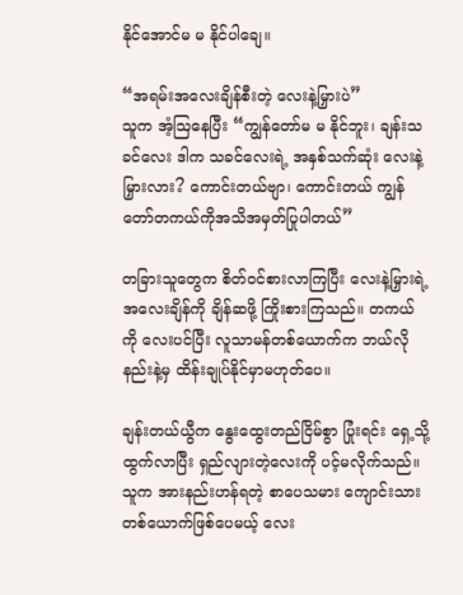နိုင်အောင်မ မ နိုင်ပါချေ။

“အရမ်းအလေးချိန်စီးတဲ့ လေးနဲ့မြှားပဲ”
သူက အံ့ဩနေပြီး “ကျွန်တော်မ မ နိုင်ဘူး၊ ချန်းသခင်လေး ဒါက သခင်လေးရဲ့ အနှစ်သက်ဆုံး လေးနဲ့မြှားလား? ကောင်းတယ်ဗျာ၊ ကောင်းတယ် ကျွန်တော်တကယ်ကိုအသိအမှတ်ပြုပါတယ်”

တခြားသူတွေက စိတ်ဝင်စားလာကြပြီး လေးနဲ့မြှားရဲ့အလေးချိန်ကို ချိန်ဆဖို့ ကြိုးစားကြသည်။ တကယ်ကို လေးပင်ပြီး လူသာမန်တစ်ယောက်က ဘယ်လိုနည်းနဲ့မှ ထိန်းချုပ်နိုင်မှာမဟုတ်ပေ။

ချန်းတယ်ယွီက နွေးထွေးတည်ငြိမ်စွာ ပြုံးရင်း ရှေ့သို့ထွက်လာပြီး ရှည်လျားတဲ့လေးကို ပင့်မလိုက်သည်။ သူက အားနည်းဟန်ရတဲ့ စာပေသမား ကျောင်းသားတစ်ယောက်ဖြစ်ပေမယ့် လေး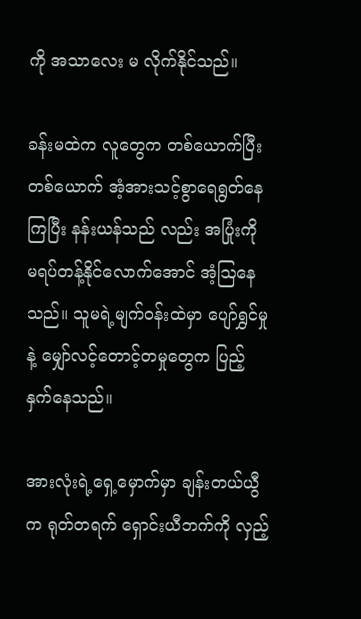ကို အသာလေး မ လိုက်နိုင်သည်။

ခန်းမထဲက လူတွေက တစ်ယောက်ပြီးတစ်ယောက် အံ့အားသင့်စွာရေရွတ်နေကြပြီး နန်းယန်သည် လည်း အပြုံးကို မရပ်တန့်နိုင်လောက်အောင် အံ့ဩနေသည်။ သူမရဲ့မျက်ဝန်းထဲမှာ ပျော်ရွှင်မှုနဲ့ မျှော်လင့်တောင့်တမှုတွေက ပြည့်နှက်နေသည်။

အားလုံးရဲ့ရှေ့မှောက်မှာ ချန်းတယ်ယွီက ရုတ်တရက် ရှောင်းယီဘက်ကို လှည့်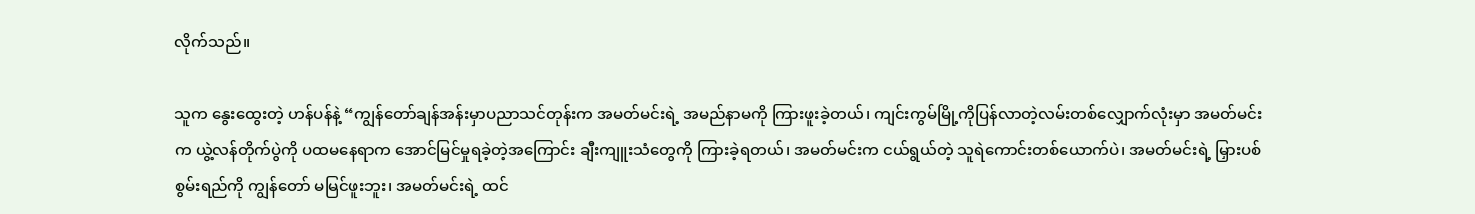လိုက်သည်။

သူက နွေးထွေးတဲ့ ဟန်ပန်နဲ့ “ကျွန်တော်ချန်အန်းမှာပညာသင်တုန်းက အမတ်မင်းရဲ့ အမည်နာမကို ကြားဖူးခဲ့တယ်၊ ကျင်းကွမ်မြို့ကိုပြန်လာတဲ့လမ်းတစ်လျှောက်လုံးမှာ အမတ်မင်းက ယွဲ့လန်တိုက်ပွဲကို ပထမနေရာက အောင်မြင်မှုရခဲ့တဲ့အကြောင်း ချီးကျူးသံတွေကို ကြားခဲ့ရတယ်၊ အမတ်မင်းက ငယ်ရွယ်တဲ့ သူရဲကောင်းတစ်ယောက်ပဲ၊ အမတ်မင်းရဲ့ မြှားပစ်စွမ်းရည်ကို ကျွန်တော် မမြင်ဖူးဘူး၊ အမတ်မင်းရဲ့ ထင်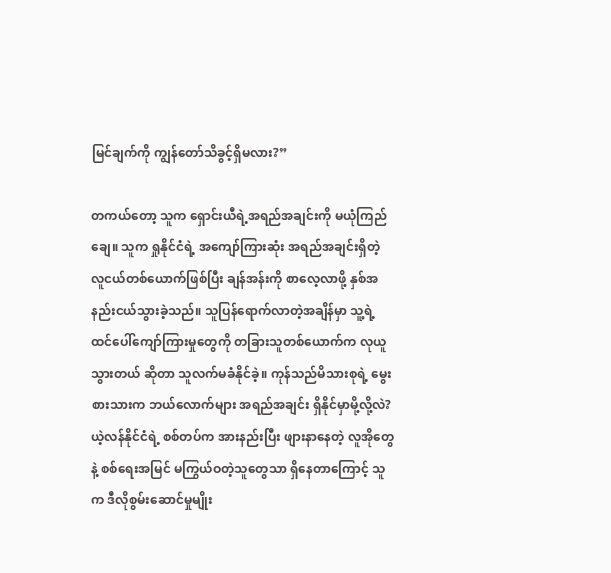မြင်ချက်ကို ကျွန်တော်သိခွင့်ရှိမလား?”

တကယ်တော့ သူက ရှောင်းယီရဲ့အရည်အချင်းကို မယုံကြည်ချေ။ သူက ရှုနိုင်ငံရဲ့ အကျော်ကြားဆုံး အရည်အချင်းရှိတဲ့ လူငယ်တစ်ယောက်ဖြစ်ပြီး ချန်အန်းကို စာလေ့လာဖို့ နှစ်အနည်းငယ်သွားခဲ့သည်။ သူပြန်ရောက်လာတဲ့အချိန်မှာ သူ့ရဲ့ထင်ပေါ်ကျော်ကြားမှုတွေကို တခြားသူတစ်ယောက်က လုယူသွားတယ် ဆိုတာ သူလက်မခံနိုင်ခဲ့။ ကုန်သည်မိသားစုရဲ့ မွေးစားသားက ဘယ်လောက်များ အရည်အချင်း ရှိနိုင်မှာမို့လို့လဲ?
ယဲ့လန်နိုင်ငံရဲ့ စစ်တပ်က အားနည်းပြီး ဖျားနာနေတဲ့ လူအိုတွေနဲ့ စစ်ရေးအမြင် မကြွယ်ဝတဲ့သူတွေသာ ရှိနေတာကြောင့် သူက ဒီလိုစွမ်းဆောင်မှုမျိုး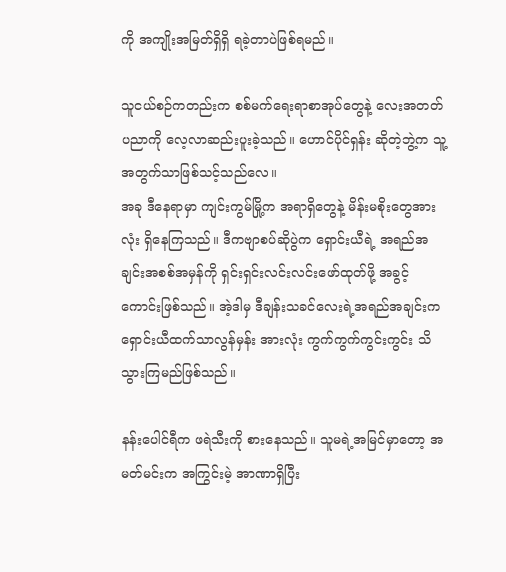ကို အကျိုးအမြတ်ရှိရှိ ရခဲ့တာပဲဖြစ်ရမည်။

သူငယ်စဉ်ကတည်းက စစ်မက်ရေးရာစာအုပ်တွေနဲ့ လေးအတတ်ပညာကို လေ့လာဆည်းပူးခဲ့သည်။ ဟောင်ပိုင်ရှန်း ဆိုတဲ့ဘွဲ့က သူ့အတွက်သာဖြစ်သင့်သည်လေ။
အခု ဒီနေရာမှာ ကျင်းကွမ်မြို့က အရာရှိတွေနဲ့ မိန်းမစိုးတွေအားလုံး ရှိနေကြသည်။ ဒီကဗျာစပ်ဆိုပွဲက ရှောင်းယီရဲ့ အရည်အချင်းအစစ်အမှန်ကို ရှင်းရှင်းလင်းလင်းဖော်ထုတ်ဖို့ အခွင့်ကောင်းဖြစ်သည်။ အဲ့ဒါမှ ဒီချန်းသခင်လေးရဲ့အရည်အချင်းက ရှောင်းယီထက်သာလွန်မှန်း အားလုံး ကွက်ကွက်ကွင်းကွင်း သိသွားကြမည်ဖြစ်သည်။

နန်းပေါင်ရီက ဖရဲသီးကို စားနေသည်။ သူမရဲ့အမြင်မှာတော့ အမတ်မင်းက အကြွင်းမဲ့ အာဏာရှိပြီး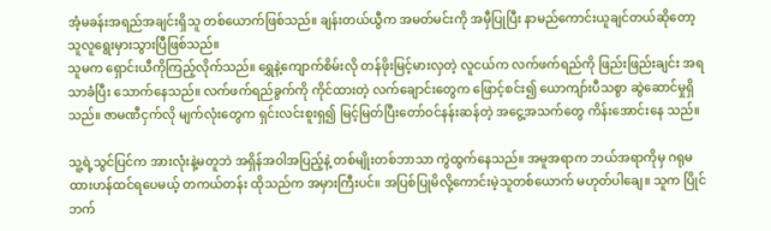အံ့မခန်းအရည်အချင်းရှိသူ တစ်ယောက်ဖြစ်သည်။ ချန်းတယ်ယွီက အမတ်မင်းကို အမှီပြုပြီး နာမည်ကောင်းယူချင်တယ်ဆိုတော့ သူလူရွေးမှားသွားပြီဖြစ်သည်။
သူမက ရှောင်းယီကိုကြည့်လိုက်သည်။ ရွှေနဲ့ကျောက်စိမ်းလို တန်ဖိုးမြင့်မားလှတဲ့ လူငယ်က လက်ဖက်ရည်ကို ဖြည်းဖြည်းချင်း အရသာခံပြီး သောက်နေသည်။ လက်ဖက်ရည်ခွက်ကို ကိုင်ထားတဲ့ လက်ချောင်းတွေက ဖြောင့်စင်း၍ ယောကျာ်းပီသစွာ ဆွဲဆောင်မှုရှိသည်။ ဇာမဏီငှက်လို မျက်လုံးတွေက ရှင်းလင်းစူးရှ၍ မြင့်မြတ်ပြီးတော်ဝင်နန်းဆန်တဲ့ အငွေ့အသက်တွေ ကိန်းအောင်းနေ သည်။

သူ့ရဲ့သွင်ပြင်က အားလုံးနဲ့မတူဘဲ အရှိန်အဝါအပြည့်နဲ့ တစ်မျိုးတစ်ဘာသာ ကွဲထွက်နေသည်။ အမူအရာက ဘယ်အရာကိုမှ ဂရုမထားဟန်ထင်ရပေမယ့် တကယ်တန်း ထိုသည်က အမှားကြီးပင်။ အပြစ်ပြုမိလို့ကောင်းမဲ့သူတစ်ယောက် မဟုတ်ပါချေ။ သူက ပြိုင်ဘက်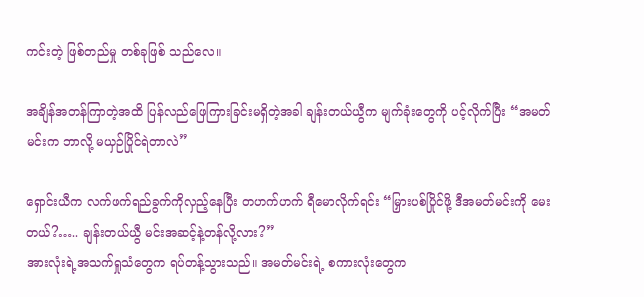ကင်းတဲ့ ဖြစ်တည်မှု တစ်ခုဖြစ် သည်လေ။

အချိန်အတန်ကြာတဲ့အထိ ပြန်လည်ဖြေကြားခြင်းမရှိတဲ့အခါ ချန်းတယ်ယွီက မျက်ခုံးတွေကို ပင့်လိုက်ပြီး “အမတ်မင်းက ဘာလို့ မယှဉ်ပြိုင်ရဲတာလဲ”

ရှောင်းယီက လက်ဖက်ရည်ခွက်ကိုလှည့်နေပြီး တဟက်ဟက် ရီမောလိုက်ရင်း “မြှားပစ်ပြိုင်ဖို့ ဒီအမတ်မင်းကို မေးတယ်?….. ချန်းတယ်ယွီ မင်းအဆင့်နဲ့တန်လို့လား?”
အားလုံးရဲ့အသက်ရှုသံတွေက ရပ်တန့်သွားသည်။ အမတ်မင်းရဲ့ စကားလုံးတွေက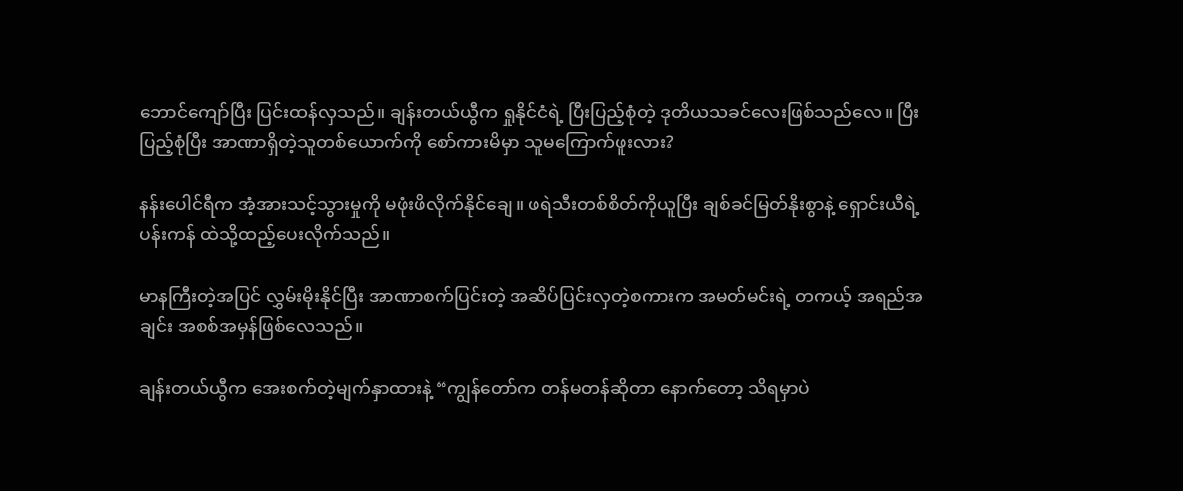ဘောင်ကျော်ပြီး ပြင်းထန်လှသည်။ ချန်းတယ်ယွီက ရှုနိုင်ငံရဲ့ ပြီးပြည့်စုံတဲ့ ဒုတိယသခင်လေးဖြစ်သည်လေ။ ပြီးပြည့်စုံပြီး အာဏာရှိတဲ့သူတစ်ယောက်ကို စော်ကားမိမှာ သူမကြောက်ဖူးလား?

နန်းပေါင်ရီက အံ့အားသင့်သွားမှုကို မဖုံးဖိလိုက်နိုင်ချေ။ ဖရဲသီးတစ်စိတ်ကိုယူပြီး ချစ်ခင်မြတ်နိုးစွာနဲ့ ရှောင်းယီရဲ့ပန်းကန် ထဲသို့ထည့်ပေးလိုက်သည်။

မာနကြီးတဲ့အပြင် လွှမ်းမိုးနိုင်ပြီး အာဏာစက်ပြင်းတဲ့ အဆိပ်ပြင်းလှတဲ့စကားက အမတ်မင်းရဲ့ တကယ့် အရည်အချင်း အစစ်အမှန်ဖြစ်လေသည်။

ချန်းတယ်ယွီက အေးစက်တဲ့မျက်နှာထားနဲ့ “ကျွန်တော်က တန်မတန်ဆိုတာ နောက်တော့ သိရမှာပဲ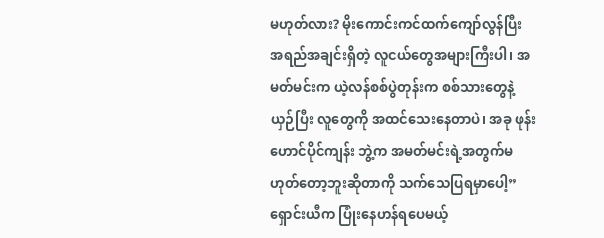မဟုတ်လား? မိုးကောင်းကင်ထက်ကျော်လွန်ပြီး အရည်အချင်းရှိတဲ့ လူငယ်တွေအများကြီးပါ၊ အမတ်မင်းက ယဲ့လန်စစ်ပွဲတုန်းက စစ်သားတွေနဲ့ယှဉ်ပြီး လူတွေကို အထင်သေးနေတာပဲ၊ အခု ဖုန်းဟောင်ပိုင်ကျန်း ဘွဲ့က အမတ်မင်းရဲ့အတွက်မဟုတ်တော့ဘူးဆိုတာကို သက်သေပြရမှာပေါ့”
ရှောင်းယီက ပြုံးနေဟန်ရပေမယ့်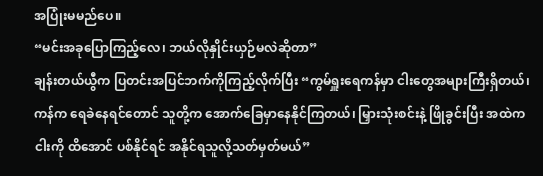အပြုံးမမည်ပေ။
“မင်းအခုပြောကြည့်လေ၊ ဘယ်လိုနှိုင်းယှဉ်မလဲဆိုတာ”
ချန်းတယ်ယွီက ပြတင်းအပြင်ဘက်ကိုကြည့်လိုက်ပြီး “ကွမ်ရှူးရေကန်မှာ ငါးတွေအများကြီးရှိတယ်၊ ကန်က ရေခဲနေရင်တောင် သူတို့က အောက်ခြေမှာနေနိုင်ကြတယ်၊ မြှားသုံးစင်းနဲ့ ဖြိုခွင်းပြီး အထဲက ငါးကို ထိအောင် ပစ်နိုင်ရင် အနိုင်ရသူလို့သတ်မှတ်မယ်”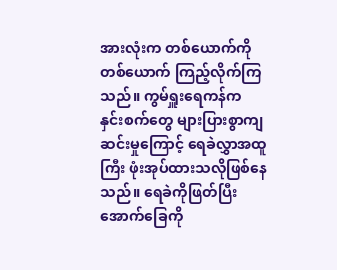အားလုံးက တစ်ယောက်ကိုတစ်ယောက် ကြည့်လိုက်ကြသည်။ ကွမ်ရှူးရေကန်က နှင်းစက်တွေ များပြားစွာကျဆင်းမှုကြောင့် ရေခဲလွှာအထူကြီး ဖုံးအုပ်ထားသလိုဖြစ်နေသည်။ ရေခဲကိုဖြတ်ပြီး အောက်ခြေကို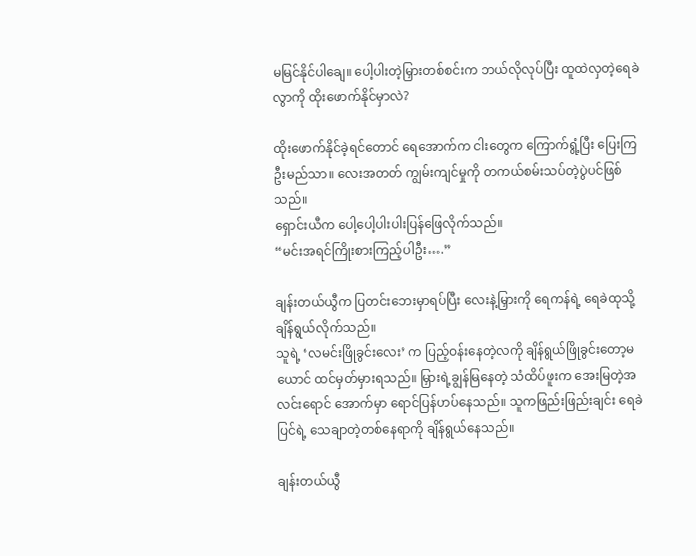မမြင်နိုင်ပါချေ။ ပေါ့ပါးတဲ့မြှားတစ်စင်းက ဘယ်လိုလုပ်ပြီး ထူထဲလှတဲ့ရေခဲလွာကို ထိုးဖောက်နိုင်မှာလဲ?

ထိုးဖောက်နိုင်ခဲ့ရင်တောင် ရေအောက်က ငါးတွေက ကြောက်ရွံ့ပြီး ပြေးကြဦးမည်သာ။ လေးအတတ် ကျွမ်းကျင်မှုကို တကယ်စမ်းသပ်တဲ့ပွဲပင်ဖြစ်သည်။
ရှောင်းယီက ပေါ့ပေါ့ပါးပါးပြန်ဖြေလိုက်သည်။
“မင်းအရင်ကြိုးစားကြည့်ပါဦး….”

ချန်းတယ်ယွီက ပြတင်းဘေးမှာရပ်ပြီး လေးနဲ့မြှားကို ရေကန်ရဲ့ ရေခဲထုသို့ ချိန်ရွယ်လိုက်သည်။
သူရဲ့ ‘လမင်းဖြိုခွင်းလေး’ က ပြည့်ဝန်းနေတဲ့လကို ချိန်ရွယ်ဖြိုခွင်းတော့မယောင် ထင်မှတ်မှားရသည်။ မြှားရဲ့ချွန်မြနေတဲ့ သံထိပ်ဖူးက အေးမြတဲ့အလင်းရောင် အောက်မှာ ရောင်ပြန်ဟပ်နေသည်။ သူကဖြည်းဖြည်းချင်း ရေခဲပြင်ရဲ့ သေချာတဲ့တစ်နေရာကို ချိန်ရွယ်နေသည်။

ချန်းတယ်ယွီ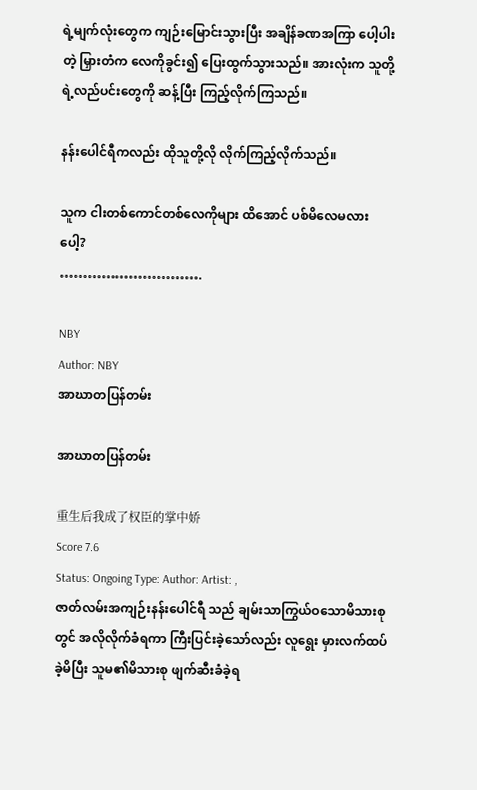ရဲ့မျက်လုံးတွေက ကျဉ်းမြောင်းသွားပြီး အချိန်ခဏအကြာ ပေါ့ပါးတဲ့ မြှားတံက လေကိုခွင်း၍ ပြေးထွက်သွားသည်။ အားလုံးက သူတို့ရဲ့လည်ပင်းတွေကို ဆန့်ပြီး ကြည့်လိုက်ကြသည်။

နန်းပေါင်ရီကလည်း ထိုသူတို့လို လိုက်ကြည့်လိုက်သည်။

သူက ငါးတစ်ကောင်တစ်လေကိုများ ထိအောင် ပစ်မိလေမလားပေါ့?
………………………….

NBY
Author: NBY
အာဃာတပြန်တမ်း

အာဃာတပြန်တမ်း

重生后我成了权臣的掌中娇
Score 7.6
Status: Ongoing Type: Author: Artist: ,
ဇာတ်လမ်းအကျဉ်းနန်းပေါင်ရီ သည် ချမ်းသာကြွယ်ဝသောမိသားစုတွင် အလိုလိုက်ခံရကာ ကြီးပြင်းခဲ့သော်လည်း လူရွေး မှားလက်ထပ်ခဲ့မိပြီး သူမ၏မိသားစု ဖျက်ဆီးခံခဲ့ရ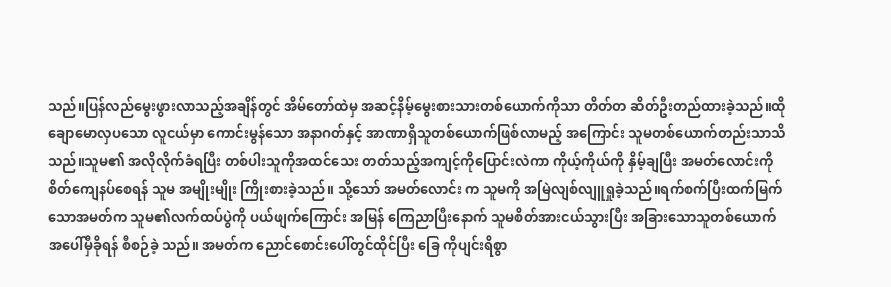သည်။ပြန်လည်မွေးဖွားလာသည့်အချိန်တွင် အိမ်တော်ထဲမှ အဆင့်နိမ့်မွေးစားသားတစ်ယောက်ကိုသာ တိတ်တ ဆိတ်ဦးတည်ထားခဲ့သည်။ထိုချောမောလှပသော လူငယ်မှာ ကောင်းမွန်သော အနာဂတ်နှင့် အာဏာရှိသူတစ်ယောက်ဖြစ်လာမည့် အကြောင်း သူမတစ်ယောက်တည်းသာသိသည်။သူမ၏ အလိုလိုက်ခံရပြီး တစ်ပါးသူကိုအထင်သေး တတ်သည့်အကျင့်ကိုပြောင်းလဲကာ ကိုယ့်ကိုယ်ကို နှိမ့်ချပြီး အမတ်လောင်းကို စိတ်ကျေနပ်စေရန် သူမ အမျိုးမျိုး ကြိုးစားခဲ့သည်။ သို့သော် အမတ်လောင်း က သူမကို အမြဲလျစ်လျူရှုခဲ့သည်။ရက်စက်ပြီးထက်မြက်သောအမတ်က သူမ၏လက်ထပ်ပွဲကို ပယ်ဖျက်ကြောင်း အမြန် ကြေညာပြီးနောက် သူမစိတ်အားငယ်သွားပြီး အခြားသောသူတစ်ယောက်အပေါ်မှီခိုရန် စီစဉ်ခဲ့ သည်။ အမတ်က ညောင်စောင်းပေါ်တွင်ထိုင်ပြီး ခြေ ကိုပျင်းရိစွာ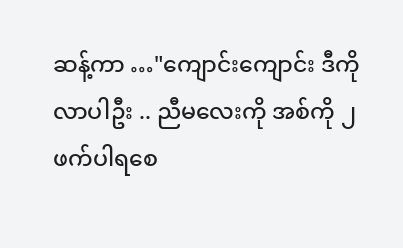ဆန့်ကာ …"ကျောင်းကျောင်း ဒီကိုလာပါဦး .. ညီမလေးကို အစ်ကို ၂ဖက်ပါရစေ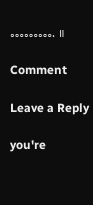………. ။

Comment

Leave a Reply

you're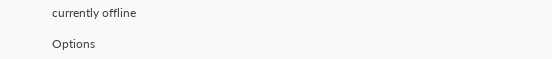currently offline

Options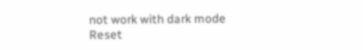not work with dark mode
Reset